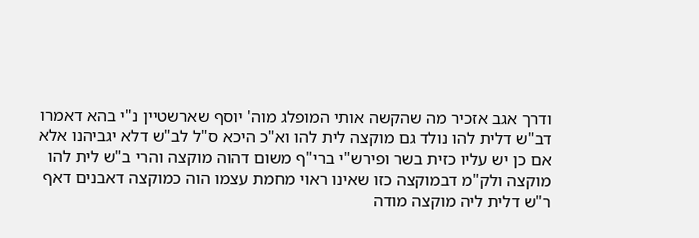ודרך אגב אזכיר מה שהקשה אותי המופלג מוה' יוסף שארשטיין נ"י בהא דאמרו דב"ש דלית להו נולד גם מוקצה לית להו וא"כ היכא ס"ל לב"ש דלא יגביהנו אלא אם כן יש עליו כזית בשר ופירש"י ברי"ף משום דהוה מוקצה והרי ב"ש לית להו מוקצה ולק"מ דבמוקצה כזו שאינו ראוי מחמת עצמו הוה כמוקצה דאבנים דאף ר"ש דלית ליה מוקצה מודה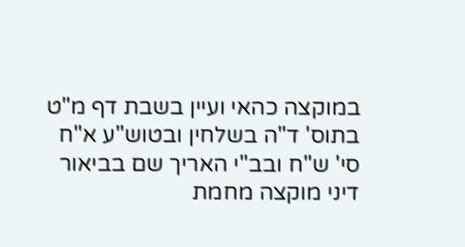במוקצה כהאי ועיין בשבת דף מ"ט בתוס' ד"ה בשלחין ובטוש"ע א"ח סי' ש"ח ובב"י האריך שם בביאור דיני מוקצה מחמת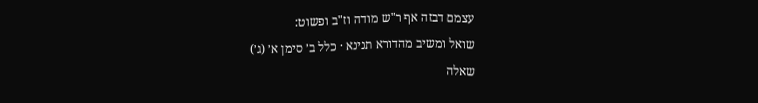עצמם דבזה אף ר"ש מודה וז"ב ופשוט:
שואל ומשיב מהדורא תנינא · כלל ב׳ סימן א׳ (ג׳)
שאלה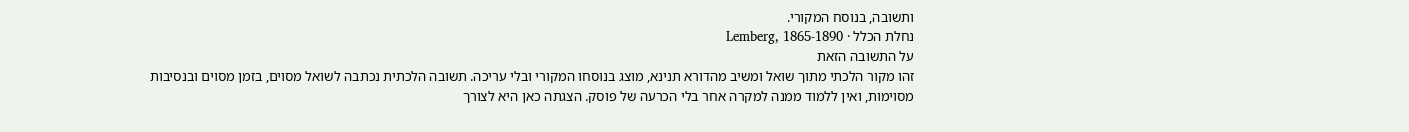ותשובה, בנוסח המקורי.
נחלת הכלל · Lemberg, 1865-1890
על התשובה הזאת
זהו מקור הלכתי מתוך שואל ומשיב מהדורא תנינא, מוצג בנוסחו המקורי ובלי עריכה. תשובה הלכתית נכתבה לשואל מסוים, בזמן מסוים ובנסיבות מסוימות, ואין ללמוד ממנה למקרה אחר בלי הכרעה של פוסק. הצגתה כאן היא לצורך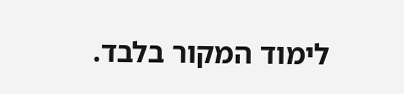לימוד המקור בלבד.